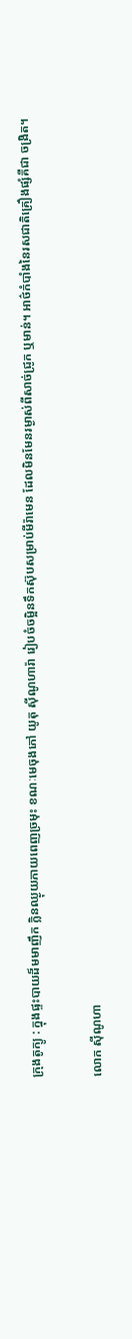ក្រុងតូក្យូ : ក្នុងផ្ទះបាយដ៏មមាញឹក ក្លិនឈ្ងុយភាយពេញច្រមុះ ខណៈមេចុងភៅ យូតុ ស៊ីណូហារ៉ា រៀបចំចម្អិនទឹកស៊ុបសម្រាប់មីរ៉ាមេន ដែលមិនមែនរម្ងាស់ពីសាច់ជ្រូក ឬមាន់។ អាថ៌កំបាំងនៃរសជាតិគ្រឿងផ្សំគឺជា ចង្រិត។

លោក ស៊ីណូហា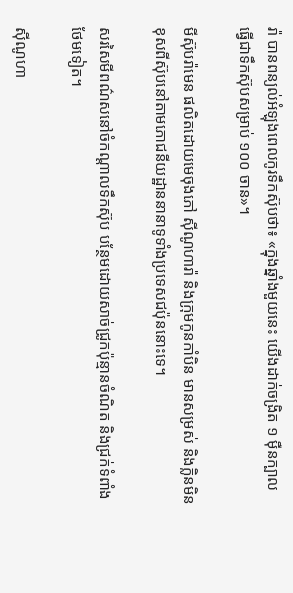រ៉ា បានពន្យល់អំឡុងពេលកូរទឹកស៊ុបថា៖ «ក្នុងឆ្នាំងមួយនេះ យើងដាក់ចង្រិត ១ ម៉ឺនក្បាល ធ្វើជាទឹកស៊ុបសម្រាប់ ១០០ ចាន»។

មីស៊ុបរ៉ាមេន ផលិតដោយមេចុងភៅ ស៊ីណូហារ៉ា និងក្រុមកូនកាំបិន មានសម្រស់ និងក្លិនមិនខុសពីស៊ុបនៅតាមភោជនីយដ្ឋាននានាទូទាំងប្រទេសជប៉ុននោះទេ។

សរសៃមីពណ៌សនៅចំកណ្ដាលទឹកស៊ុប បន្ថែមដោយសាច់ជ្រូកប៉ុន្មានចំណិត និងជ្រក់ទំពាំងថែមទៀត។

ស៊ីណូហា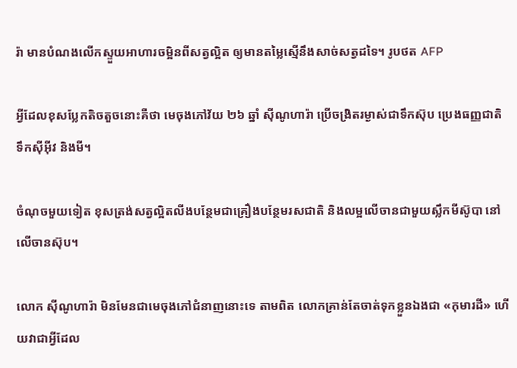រ៉ា មានបំណងលើកស្ទួយអាហារចម្អិនពីសត្វល្អិត ឲ្យមានតម្លៃស្មើនឹងសាច់សត្វដទៃ។ រូបថត AFP

អ្វីដែលខុសប្លែកតិចតួចនោះគឺថា មេចុងភៅវ័យ ២៦ ឆ្នាំ ស៊ីណូហារ៉ា ប្រើចង្រិតរម្ងាស់ជាទឹកស៊ុប ប្រេងធញ្ញជាតិ ទឹកស៊ីអ៊ីវ និងមី។

ចំណុចមួយទៀត ខុសត្រង់សត្វល្អិតលីងបន្ថែមជាគ្រឿងបន្ថែមរសជាតិ និងលម្អលើចានជាមួយស្លឹកមីស៊ូបា នៅលើចានស៊ុប។

លោក ស៊ីណូហារ៉ា មិនមែនជាមេចុងភៅជំនាញនោះទេ តាមពិត លោកគ្រាន់តែចាត់ទុកខ្លួនឯងជា «កុមារដី» ហើយវាជាអ្វីដែល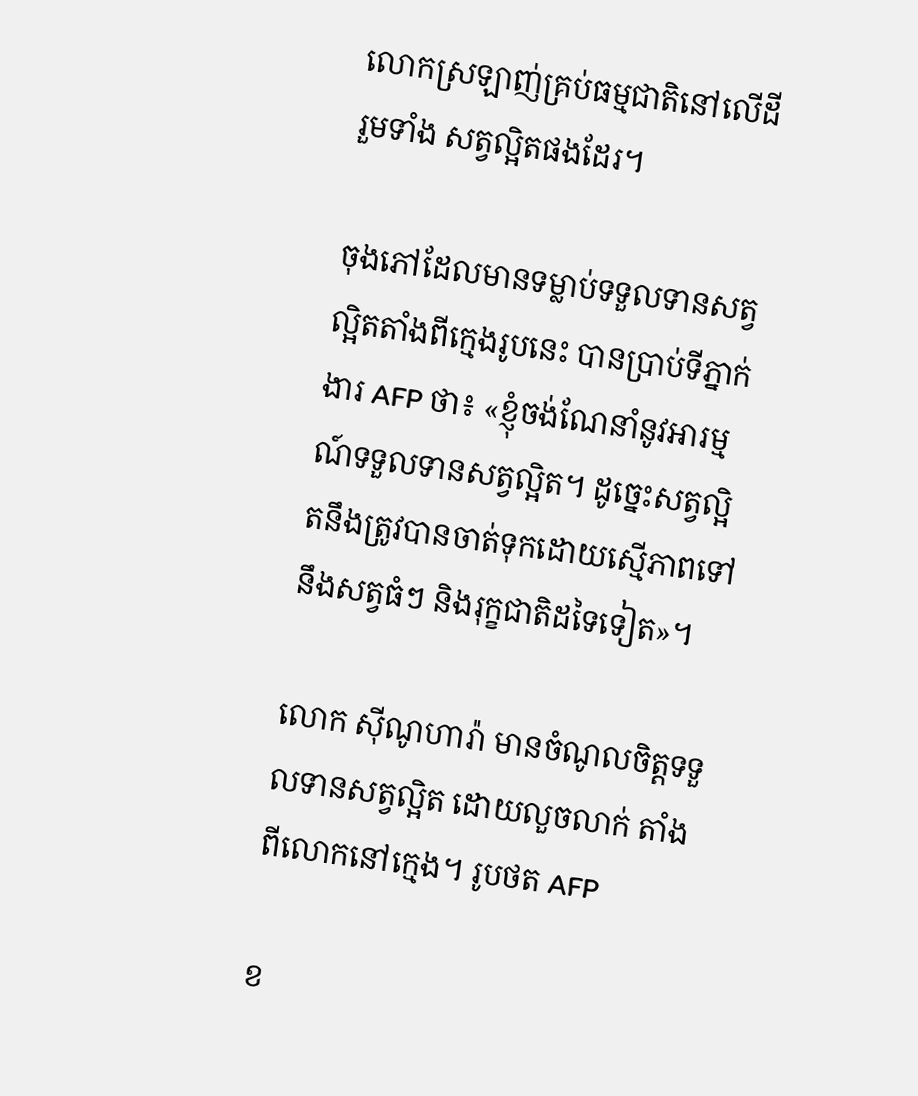លោកស្រឡាញ់គ្រប់ធម្មជាតិនៅលើដី រួមទាំង សត្វល្អិតផងដែរ។

ចុងភៅដែលមានទម្លាប់ទទួលទានសត្វល្អិតតាំងពីក្មេងរូបនេះ បានប្រាប់ទីភ្នាក់ងារ AFP ថា៖ «ខ្ញុំចង់ណែនាំនូវអារម្មណ៍ទទួលទានសត្វល្អិត។ ដូច្នេះសត្វល្អិតនឹងត្រូវបានចាត់ទុកដោយស្មើភាពទៅនឹងសត្វធំៗ និងរុក្ខជាតិដទៃទៀត»។

លោក ស៊ីណូហារ៉ា មានចំណូលចិត្តទទួលទានសត្វល្អិត ដោយលួចលាក់ តាំងពីលោកនៅក្មេង។ រូបថត AFP

ខ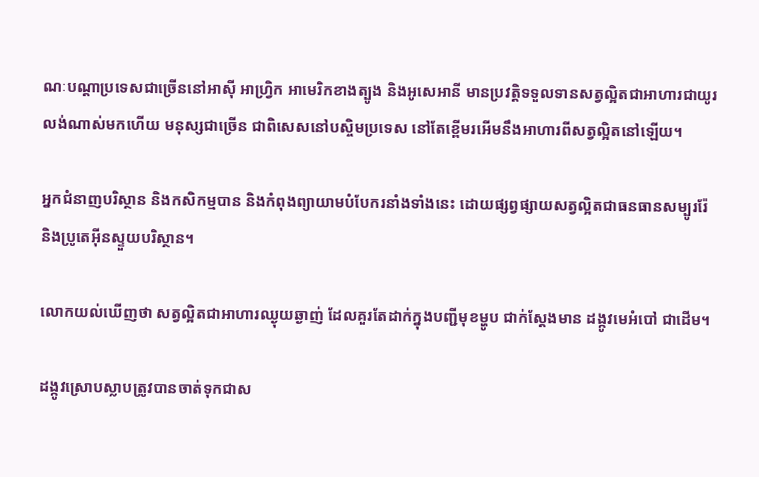ណៈបណ្ដាប្រទេសជាច្រើននៅអាស៊ី អាហ្វ្រិក អាមេរិកខាងត្បូង និងអូសេអានី មានប្រវត្តិទទួលទានសត្វល្អិតជាអាហារជាយូរលង់ណាស់មកហើយ មនុស្សជាច្រើន ជាពិសេសនៅបស្ចិមប្រទេស នៅតែខ្ពើមរអើមនឹងអាហារពីសត្វល្អិតនៅឡើយ។

អ្នកជំនាញបរិស្ថាន និងកសិកម្មបាន និងកំពុងព្យាយាមបំបែករនាំងទាំងនេះ ដោយផ្សព្វផ្សាយសត្វល្អិតជាធនធានសម្បូររ៉ែ និងប្រូតេអ៊ីនស្ទួយបរិស្ថាន។

លោកយល់ឃើញថា សត្វល្អិតជាអាហារឈ្ងុយឆ្ងាញ់ ដែលគួរតែដាក់ក្នុងបញ្ជីមុខម្ហូប ជាក់ស្ដែងមាន ដង្កូវមេអំបៅ ជាដើម។

ដង្កូវស្រោបស្លាបត្រូវបានចាត់ទុកជាស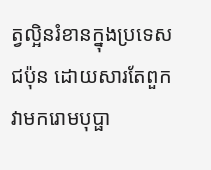ត្វល្អិនរំខានក្នុងប្រទេសជប៉ុន ដោយសារតែពួកវាមករោមបុប្ផា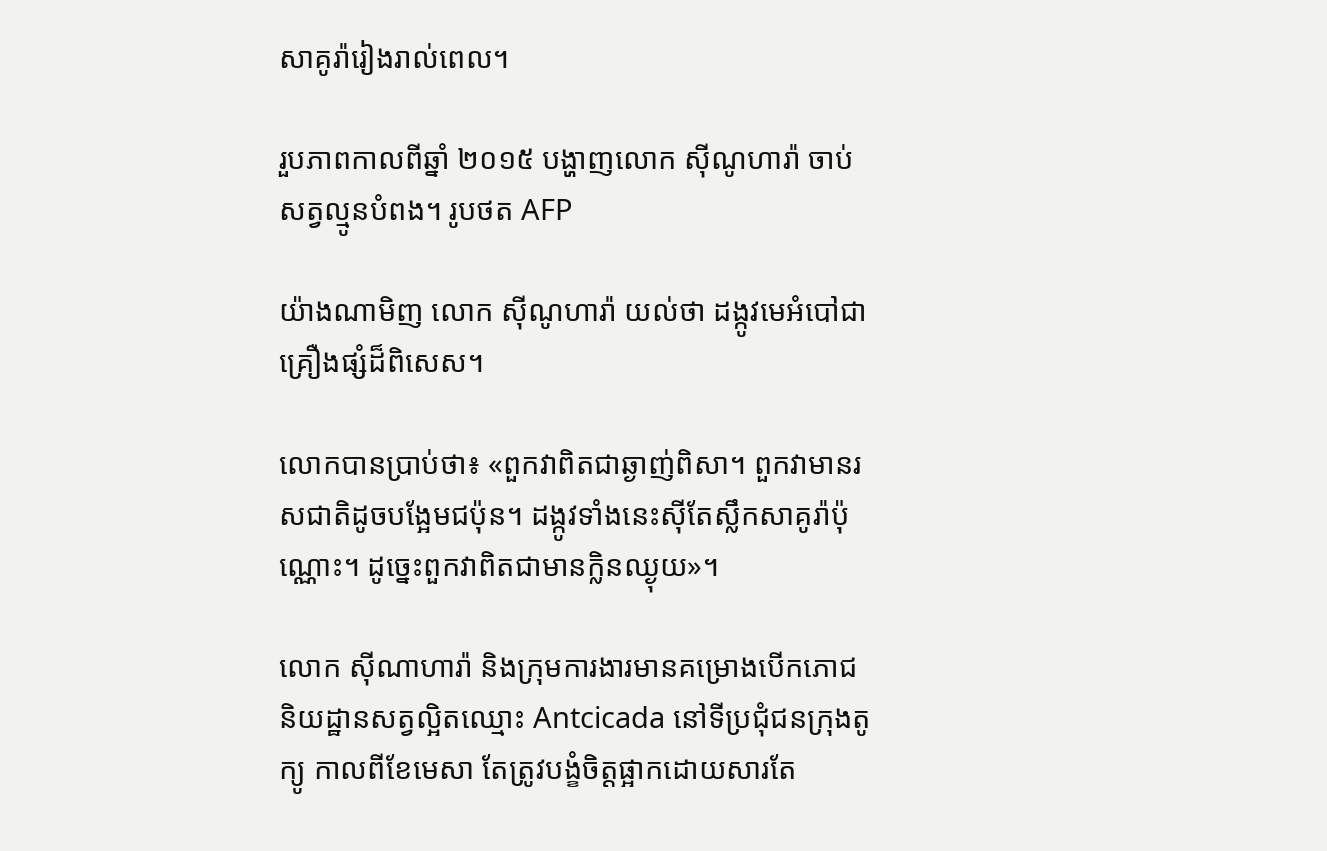សាគូរ៉ារៀងរាល់ពេល។

រួបភាពកាលពីឆ្នាំ ២០១៥ បង្ហាញលោក ស៊ីណូហារ៉ា ចាប់សត្វល្មូនបំពង។ រូបថត AFP

យ៉ាងណាមិញ លោក ស៊ីណូហារ៉ា យល់ថា ដង្កូវមេអំបៅជាគ្រឿងផ្សំដ៏ពិសេស។

លោកបានប្រាប់ថា៖ «ពួកវាពិតជាឆ្ងាញ់ពិសា។ ពួកវាមានរសជាតិដូចបង្អែមជប៉ុន។ ដង្កូវទាំងនេះស៊ីតែស្លឹកសាគូរ៉ាប៉ុណ្ណោះ។ ដូច្នេះពួកវាពិតជាមានក្លិនឈ្ងុយ»។

លោក ស៊ីណាហារ៉ា និងក្រុមការងារមានគម្រោងបើកភោជនិយដ្ឋានសត្វល្អិតឈ្មោះ Antcicada នៅទីប្រជុំជនក្រុងតូក្យូ កាលពីខែមេសា តែត្រូវបង្ខំចិត្ដផ្អាកដោយសារតែ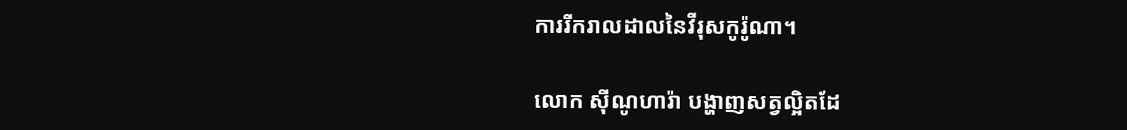ការរីករាលដាលនៃវីរុសកូរ៉ូណា។

លោក ស៊ីណូហារ៉ា បង្ហាញសត្វល្អិតដែ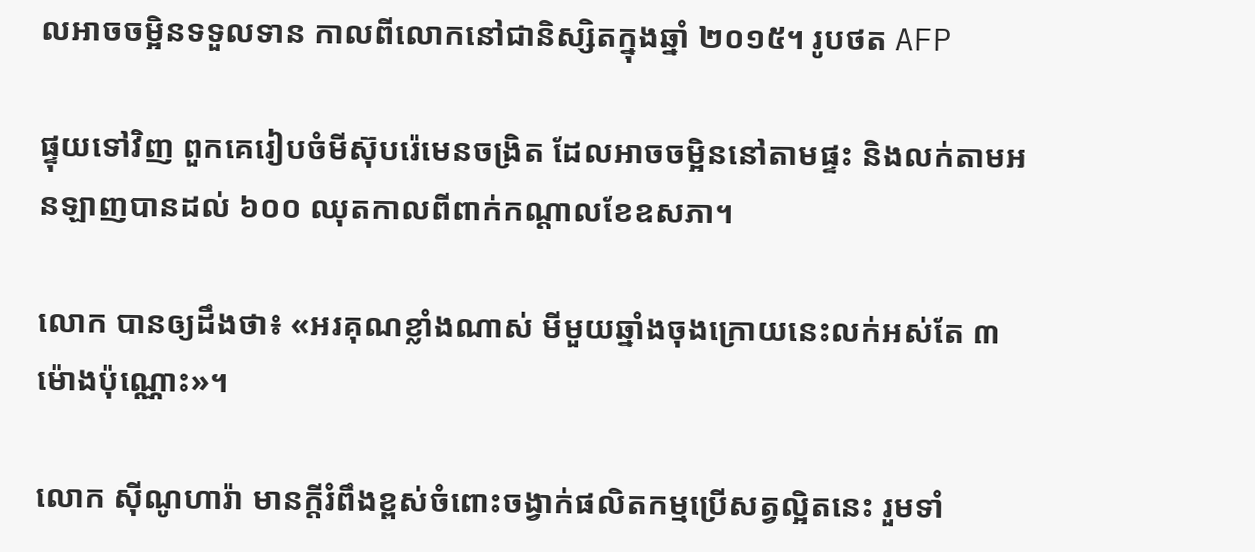លអាចចម្អិនទទួលទាន កាលពីលោកនៅជានិស្សិតក្នុងឆ្នាំ ២០១៥។ រូបថត AFP

ផ្ទុយទៅវិញ ពួកគេរៀបចំមីស៊ុបរ៉េមេនចង្រិត ដែលអាចចម្អិននៅតាមផ្ទះ និងលក់តាមអនឡាញបានដល់ ៦០០ ឈុតកាលពីពាក់កណ្ដាលខែឧសភា។

លោក បានឲ្យដឹងថា៖ «អរគុណខ្លាំងណាស់ មីមួយឆ្នាំងចុងក្រោយនេះលក់អស់តែ ៣ ម៉ោងប៉ុណ្ណោះ»។

លោក ស៊ីណូហារ៉ា មានក្ដីរំពឹងខ្ពស់ចំពោះចង្វាក់ផលិតកម្មប្រើសត្វល្អិតនេះ រួមទាំ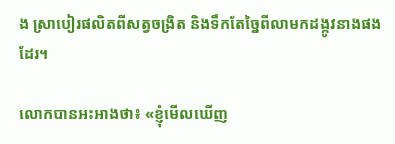ង ស្រាបៀរផលិតពីសត្វចង្រិត និងទឹកតែច្នៃពីលាមកដង្កូវនាងផងដែរ។

លោកបានអះអាងថា៖ «ខ្ញុំមើលឃើញ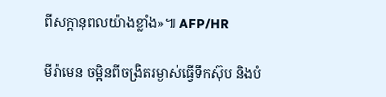ពីសក្ដានុពលយ៉ាងខ្លាំង»៕ AFP/HR

មីរ៉ាមេន ចម្អិនពីចង្រិតរម្ងាស់ធ្វើទឹកស៊ុប និងបំ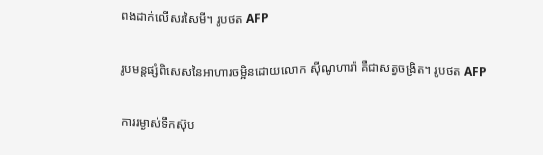ពងដាក់លើសរសៃមី។ រូបថត AFP

រូបមន្តផ្សំពិសេសនៃអាហារចម្អិនដោយលោក ស៊ីណូហារ៉ា គឺជាសត្វចង្រិត។ រូបថត AFP

ការរម្ងាស់ទឹកស៊ុប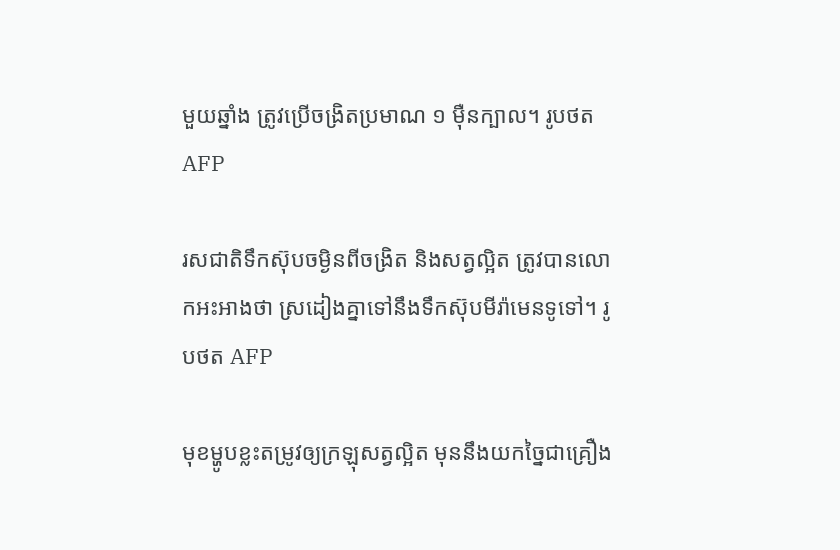មួយឆ្នាំង ត្រូវប្រើចង្រិតប្រមាណ ១ ម៉ឺនក្បាល។ រូបថត AFP

រសជាតិទឹកស៊ុបចម្ងិនពីចង្រិត និងសត្វល្អិត ត្រូវបានលោកអះអាងថា ស្រដៀងគ្នាទៅនឹងទឹកស៊ុបមីរ៉ាមេនទូទៅ។ រូបថត AFP

មុខម្ហូបខ្លះតម្រូវឲ្យក្រឡុសត្វល្អិត មុននឹងយកច្នៃជាគ្រឿង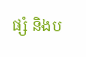ផ្សំ និងប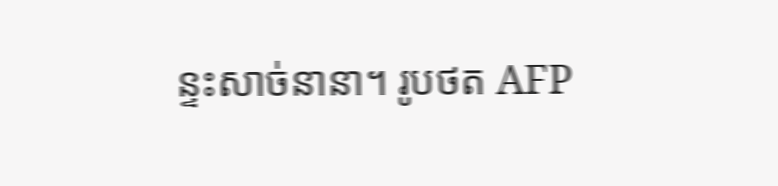ន្ទះសាច់នានា។ រូបថត AFP